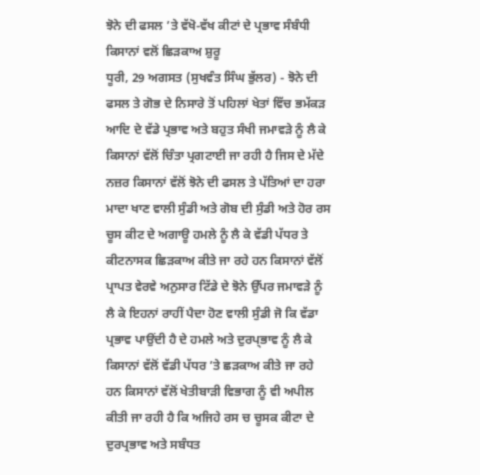ਝੋਨੇ ਦੀ ਫਸਲ ’ਤੇ ਵੱਖੋ-ਵੱਖ ਕੀਟਾਂ ਦੇ ਪ੍ਰਭਾਵ ਸੰਬੰਧੀ ਕਿਸਾਨਾਂ ਵਲੋਂ ਛਿੜਕਾਅ ਸ਼ੁਰੂ
ਧੂਰੀ, 29 ਅਗਸਤ (ਸੁਖਵੰਤ ਸਿੰਘ ਭੁੱਲਰ) - ਝੋਨੇ ਦੀ ਫਸਲ ਤੇ ਗੋਭ ਦੇ ਨਿਸਾਰੇ ਤੋਂ ਪਹਿਲਾਂ ਖੇਤਾਂ ਵਿੱਚ ਭਮੱਕੜ ਆਦਿ ਦੇ ਵੱਡੇ ਪ੍ਰਭਾਵ ਅਤੇ ਬਹੁਤ ਸੰਖੀ ਜਮਾਵੜੇ ਨੂੰ ਲੈ ਕੇ ਕਿਸਾਨਾਂ ਵੱਲੋਂ ਚਿੰਤਾ ਪ੍ਰਗਟਾਈ ਜਾ ਰਹੀ ਹੈ ਜਿਸ ਦੇ ਮੱਦੇ ਨਜ਼ਰ ਕਿਸਾਨਾਂ ਵੱਲੋਂ ਝੋਨੇ ਦੀ ਫਸਲ ਤੇ ਪੱਤਿਆਂ ਦਾ ਹਰਾ ਮਾਦਾ ਖਾਣ ਵਾਲੀ ਸੁੰਡੀ ਅਤੇ ਗੋਬ ਦੀ ਸੁੰਡੀ ਅਤੇ ਹੋਰ ਰਸ ਚੂਸ ਕੀਟ ਦੇ ਅਗਾਊ ਹਮਲੇ ਨੂੰ ਲੈ ਕੇ ਵੱਡੀ ਪੱਧਰ ਤੇ ਕੀਟਨਾਸਕ ਛਿੜਕਾਅ ਕੀਤੇ ਜਾ ਰਹੇ ਹਨ ਕਿਸਾਨਾਂ ਵੱਲੋਂ ਪ੍ਰਾਪਤ ਵੇਰਵੇ ਅਨੁਸਾਰ ਟਿੱਡੇ ਦੇ ਝੋਨੇ ਉੱਪਰ ਜਮਾਵੜੇ ਨੂੰ ਲੈ ਕੇ ਇਹਨਾਂ ਰਾਹੀਂ ਪੈਦਾ ਹੋਣ ਵਾਲੀ ਸੁੰਡੀ ਜੋ ਕਿ ਵੱਡਾ ਪ੍ਰਭਾਵ ਪਾਉਂਦੀ ਹੈ ਦੇ ਹਮਲੇ ਅਤੇ ਦੁਰਪ੍ਭਾਵ ਨੂੰ ਲੈ ਕੇ ਕਿਸਾਨਾਂ ਵੱਲੋਂ ਵੱਡੀ ਪੱਧਰ ’ਤੇ ਛੜਕਾਅ ਕੀਤੇ ਜਾ ਰਹੇ ਹਨ ਕਿਸਾਨਾਂ ਵੱਲੋਂ ਖੇਤੀਬਾੜੀ ਵਿਭਾਗ ਨੂੰ ਵੀ ਅਪੀਲ ਕੀਤੀ ਜਾ ਰਹੀ ਹੈ ਕਿ ਅਜਿਹੇ ਰਸ ਚ ਚੂਸਕ ਕੀਟਾ ਦੇ ਦੁਰਪ੍ਰਭਾਵ ਅਤੇ ਸਬੰਧਤ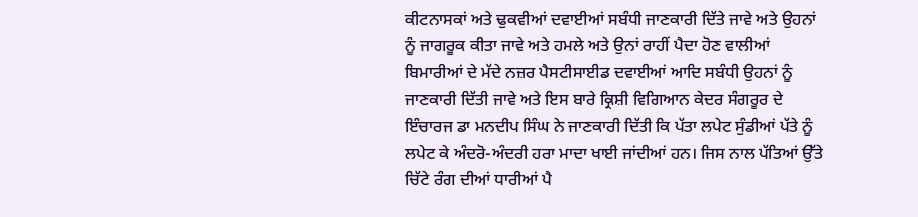ਕੀਟਨਾਸਕਾਂ ਅਤੇ ਢੁਕਵੀਆਂ ਦਵਾਈਆਂ ਸਬੰਧੀ ਜਾਣਕਾਰੀ ਦਿੱਤੇ ਜਾਵੇ ਅਤੇ ਉਹਨਾਂ ਨੂੰ ਜਾਗਰੂਕ ਕੀਤਾ ਜਾਵੇ ਅਤੇ ਹਮਲੇ ਅਤੇ ਉਨਾਂ ਰਾਹੀਂ ਪੈਦਾ ਹੋਣ ਵਾਲੀਆਂ ਬਿਮਾਰੀਆਂ ਦੇ ਮੱਦੇ ਨਜ਼ਰ ਪੈਸਟੀਸਾਈਡ ਦਵਾਈਆਂ ਆਦਿ ਸਬੰਧੀ ਉਹਨਾਂ ਨੂੰ ਜਾਣਕਾਰੀ ਦਿੱਤੀ ਜਾਵੇ ਅਤੇ ਇਸ ਬਾਰੇ ਕ੍ਰਿਸ਼ੀ ਵਿਗਿਆਨ ਕੇਦਰ ਸੰਗਰੂਰ ਦੇ ਇੰਚਾਰਜ ਡਾ ਮਨਦੀਪ ਸਿੰਘ ਨੇ ਜਾਣਕਾਰੀ ਦਿੱਤੀ ਕਿ ਪੱਤਾ ਲਪੇਟ ਸੁੰਡੀਆਂ ਪੱਤੇ ਨੂੰ ਲਪੇਟ ਕੇ ਅੰਦਰੋ-ਅੰਦਰੀ ਹਰਾ ਮਾਦਾ ਖਾਈ ਜਾਂਦੀਆਂ ਹਨ। ਜਿਸ ਨਾਲ ਪੱਤਿਆਂ ਉੱਤੇ ਚਿੱਟੇ ਰੰਗ ਦੀਆਂ ਧਾਰੀਆਂ ਪੈ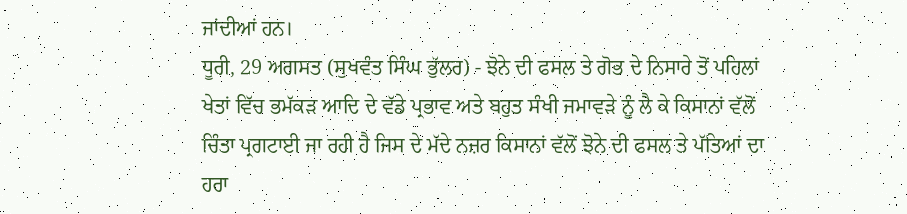ਜਾਂਦੀਆਂ ਹਨ।
ਧੂਰੀ, 29 ਅਗਸਤ (ਸੁਖਵੰਤ ਸਿੰਘ ਭੁੱਲਰ) - ਝੋਨੇ ਦੀ ਫਸਲ ਤੇ ਗੋਭ ਦੇ ਨਿਸਾਰੇ ਤੋਂ ਪਹਿਲਾਂ ਖੇਤਾਂ ਵਿੱਚ ਭਮੱਕੜ ਆਦਿ ਦੇ ਵੱਡੇ ਪ੍ਰਭਾਵ ਅਤੇ ਬਹੁਤ ਸੰਖੀ ਜਮਾਵੜੇ ਨੂੰ ਲੈ ਕੇ ਕਿਸਾਨਾਂ ਵੱਲੋਂ ਚਿੰਤਾ ਪ੍ਰਗਟਾਈ ਜਾ ਰਹੀ ਹੈ ਜਿਸ ਦੇ ਮੱਦੇ ਨਜ਼ਰ ਕਿਸਾਨਾਂ ਵੱਲੋਂ ਝੋਨੇ ਦੀ ਫਸਲ ਤੇ ਪੱਤਿਆਂ ਦਾ ਹਰਾ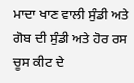ਮਾਦਾ ਖਾਣ ਵਾਲੀ ਸੁੰਡੀ ਅਤੇ ਗੋਬ ਦੀ ਸੁੰਡੀ ਅਤੇ ਹੋਰ ਰਸ ਚੂਸ ਕੀਟ ਦੇ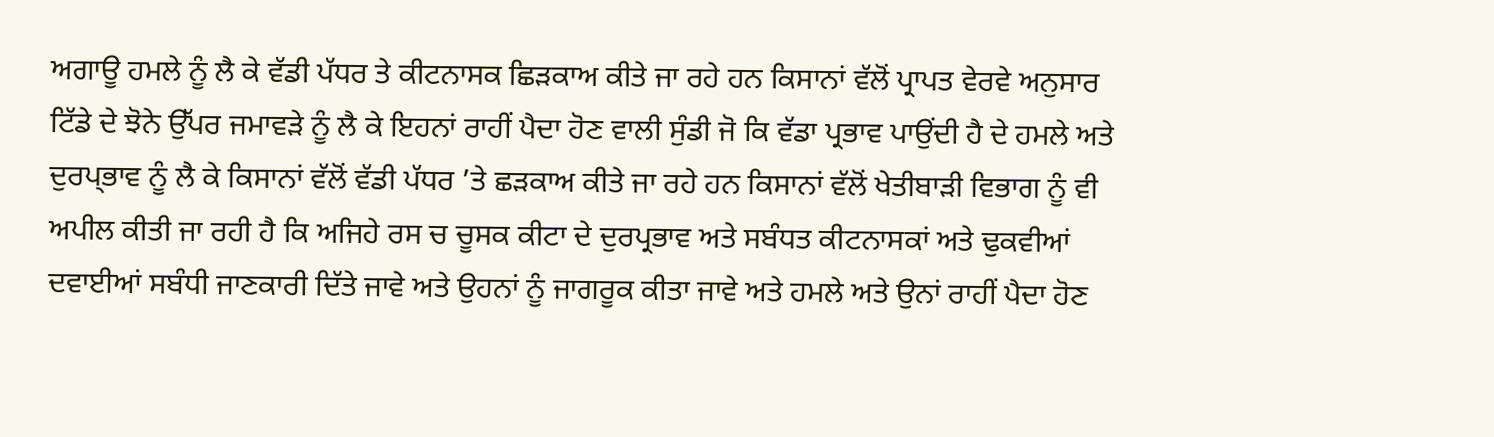ਅਗਾਊ ਹਮਲੇ ਨੂੰ ਲੈ ਕੇ ਵੱਡੀ ਪੱਧਰ ਤੇ ਕੀਟਨਾਸਕ ਛਿੜਕਾਅ ਕੀਤੇ ਜਾ ਰਹੇ ਹਨ ਕਿਸਾਨਾਂ ਵੱਲੋਂ ਪ੍ਰਾਪਤ ਵੇਰਵੇ ਅਨੁਸਾਰ ਟਿੱਡੇ ਦੇ ਝੋਨੇ ਉੱਪਰ ਜਮਾਵੜੇ ਨੂੰ ਲੈ ਕੇ ਇਹਨਾਂ ਰਾਹੀਂ ਪੈਦਾ ਹੋਣ ਵਾਲੀ ਸੁੰਡੀ ਜੋ ਕਿ ਵੱਡਾ ਪ੍ਰਭਾਵ ਪਾਉਂਦੀ ਹੈ ਦੇ ਹਮਲੇ ਅਤੇ ਦੁਰਪ੍ਭਾਵ ਨੂੰ ਲੈ ਕੇ ਕਿਸਾਨਾਂ ਵੱਲੋਂ ਵੱਡੀ ਪੱਧਰ ’ਤੇ ਛੜਕਾਅ ਕੀਤੇ ਜਾ ਰਹੇ ਹਨ ਕਿਸਾਨਾਂ ਵੱਲੋਂ ਖੇਤੀਬਾੜੀ ਵਿਭਾਗ ਨੂੰ ਵੀ ਅਪੀਲ ਕੀਤੀ ਜਾ ਰਹੀ ਹੈ ਕਿ ਅਜਿਹੇ ਰਸ ਚ ਚੂਸਕ ਕੀਟਾ ਦੇ ਦੁਰਪ੍ਰਭਾਵ ਅਤੇ ਸਬੰਧਤ ਕੀਟਨਾਸਕਾਂ ਅਤੇ ਢੁਕਵੀਆਂ ਦਵਾਈਆਂ ਸਬੰਧੀ ਜਾਣਕਾਰੀ ਦਿੱਤੇ ਜਾਵੇ ਅਤੇ ਉਹਨਾਂ ਨੂੰ ਜਾਗਰੂਕ ਕੀਤਾ ਜਾਵੇ ਅਤੇ ਹਮਲੇ ਅਤੇ ਉਨਾਂ ਰਾਹੀਂ ਪੈਦਾ ਹੋਣ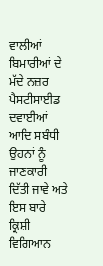ਵਾਲੀਆਂ ਬਿਮਾਰੀਆਂ ਦੇ ਮੱਦੇ ਨਜ਼ਰ ਪੈਸਟੀਸਾਈਡ ਦਵਾਈਆਂ ਆਦਿ ਸਬੰਧੀ ਉਹਨਾਂ ਨੂੰ ਜਾਣਕਾਰੀ ਦਿੱਤੀ ਜਾਵੇ ਅਤੇ ਇਸ ਬਾਰੇ ਕ੍ਰਿਸ਼ੀ ਵਿਗਿਆਨ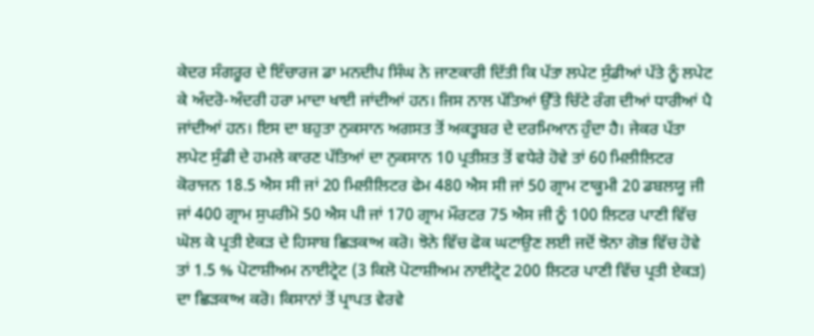ਕੇਦਰ ਸੰਗਰੂਰ ਦੇ ਇੰਚਾਰਜ ਡਾ ਮਨਦੀਪ ਸਿੰਘ ਨੇ ਜਾਣਕਾਰੀ ਦਿੱਤੀ ਕਿ ਪੱਤਾ ਲਪੇਟ ਸੁੰਡੀਆਂ ਪੱਤੇ ਨੂੰ ਲਪੇਟ ਕੇ ਅੰਦਰੋ-ਅੰਦਰੀ ਹਰਾ ਮਾਦਾ ਖਾਈ ਜਾਂਦੀਆਂ ਹਨ। ਜਿਸ ਨਾਲ ਪੱਤਿਆਂ ਉੱਤੇ ਚਿੱਟੇ ਰੰਗ ਦੀਆਂ ਧਾਰੀਆਂ ਪੈ ਜਾਂਦੀਆਂ ਹਨ। ਇਸ ਦਾ ਬਹੁਤਾ ਨੁਕਸਾਨ ਅਗਸਤ ਤੋਂ ਅਕਤੂਬਰ ਦੇ ਦਰਮਿਆਨ ਹੁੰਦਾ ਹੈ। ਜੇਕਰ ਪੱਤਾ ਲਪੇਟ ਸੁੰਡੀ ਦੇ ਹਮਲੇ ਕਾਰਣ ਪੱਤਿਆਂ ਦਾ ਨੁਕਸਾਨ 10 ਪ੍ਰਤੀਸ਼ਤ ਤੋਂ ਵਧੇਰੇ ਹੋਵੇ ਤਾਂ 60 ਮਿਲੀਲਿਟਰ ਕੋਰਾਜਨ 18.5 ਐਸ ਸੀ ਜਾਂ 20 ਮਿਲੀਲਿਟਰ ਫੇਮ 480 ਐਸ ਸੀ ਜਾਂ 50 ਗ੍ਰਾਮ ਟਾਕੂਮੀ 20 ਡਬਲਯੂ ਜੀ ਜਾਂ 400 ਗ੍ਰਾਮ ਸੁਪਰੀਮੋ 50 ਐਸ ਪੀ ਜਾਂ 170 ਗ੍ਰਾਮ ਮੌਰਟਰ 75 ਐਸ ਜੀ ਨੂੰ 100 ਲਿਟਰ ਪਾਣੀ ਵਿੱਚ ਘੋਲ ਕੇ ਪ੍ਰਤੀ ਏਕੜ ਦੇ ਹਿਸਾਬ ਛਿੜਕਾਅ ਕਰੋ। ਝੋਨੇ ਵਿੱਚ ਫੋਕ ਘਟਾਉਣ ਲਈ ਜਦੋਂ ਝੋਨਾ ਗੋਭ ਵਿੱਚ ਹੋਵੇ ਤਾਂ 1.5 % ਪੋਟਾਸ਼ੀਅਮ ਨਾਈਟ੍ਰੇਟ (3 ਕਿਲੋ ਪੋਟਾਸ਼ੀਅਮ ਨਾਈਟ੍ਰੇਟ 200 ਲਿਟਰ ਪਾਣੀ ਵਿੱਚ ਪ੍ਰਤੀ ਏਕੜ) ਦਾ ਛਿੜਕਾਅ ਕਰੋ। ਕਿਸਾਨਾਂ ਤੋਂ ਪ੍ਰਾਪਤ ਵੇਰਵੇ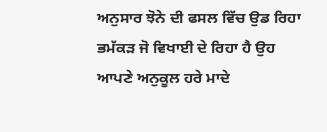ਅਨੁਸਾਰ ਝੋਨੇ ਦੀ ਫਸਲ ਵਿੱਚ ਉਡ ਰਿਹਾ ਭਮੱਕੜ ਜੋ ਵਿਖਾਈ ਦੇ ਰਿਹਾ ਹੈ ਉਹ ਆਪਣੇ ਅਨੁਕੂਲ ਹਰੇ ਮਾਦੇ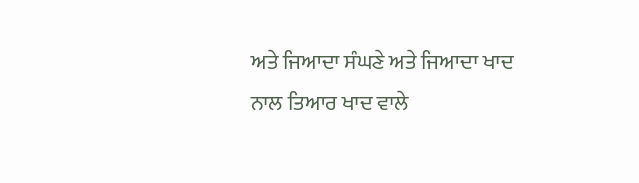ਅਤੇ ਜਿਆਦਾ ਸੰਘਣੇ ਅਤੇ ਜਿਆਦਾ ਖਾਦ ਨਾਲ ਤਿਆਰ ਖਾਦ ਵਾਲੇ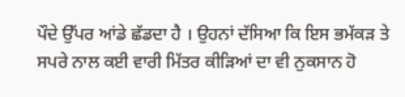ਪੌਦੇ ਉੱਪਰ ਆਂਡੇ ਛੱਡਦਾ ਹੈ । ਉਹਨਾਂ ਦੱਸਿਆ ਕਿ ਇਸ ਭਮੱਕੜ ਤੇ ਸਪਰੇ ਨਾਲ ਕਈ ਵਾਰੀ ਮਿੱਤਰ ਕੀੜਿਆਂ ਦਾ ਵੀ ਨੁਕਸਾਨ ਹੋ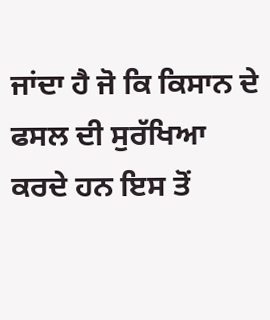ਜਾਂਦਾ ਹੈ ਜੋ ਕਿ ਕਿਸਾਨ ਦੇ ਫਸਲ ਦੀ ਸੁਰੱਖਿਆ ਕਰਦੇ ਹਨ ਇਸ ਤੋਂ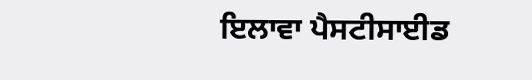ਇਲਾਵਾ ਪੈਸਟੀਸਾਈਡ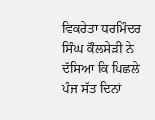ਵਿਕਰੇਤਾ ਧਰਮਿੰਦਰ ਸਿੰਘ ਕੌਲਸੇੜੀ ਨੇ ਦੱਸਿਆ ਕਿ ਪਿਛਲੇ ਪੰਜ ਸੱਤ ਦਿਨਾਂ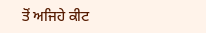ਤੋਂ ਅਜਿਹੇ ਕੀਟ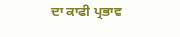ਦਾ ਕਾਫੀ ਪ੍ਰਭਾਵ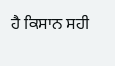ਹੈ ਕਿਸਾਨ ਸਹੀ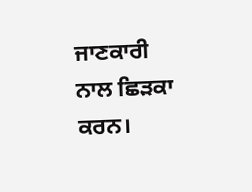ਜਾਣਕਾਰੀ ਨਾਲ ਛਿੜਕਾ ਕਰਨ।